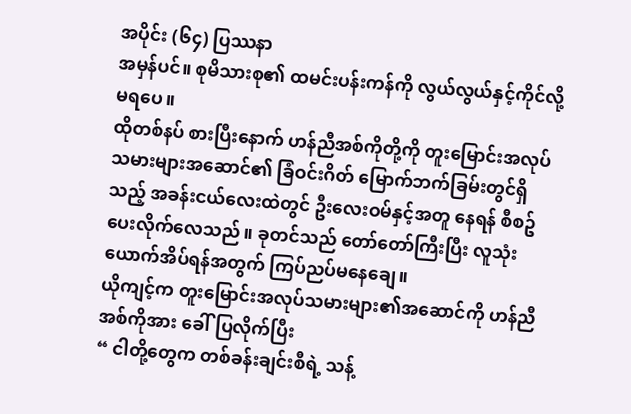အပိုင်း (၆၄) ပြဿနာ
အမှန်ပင်။ စုမိသားစု၏ ထမင်းပန်းကန်ကို လွယ်လွယ်နှင့်ကိုင်လို့မရပေ။
ထိုတစ်နပ် စားပြီးနောက် ဟန်ညီအစ်ကိုတို့ကို တူးမြောင်းအလုပ်သမားများအဆောင်၏ ခြံဝင်းဂိတ် မြောက်ဘက်ခြမ်းတွင်ရှိသည့် အခန်းငယ်လေးထဲတွင် ဦးလေးဝမ်နှင့်အတူ နေရန် စီစဥ်ပေးလိုက်လေသည်။ ခုတင်သည် တော်တော်ကြီးပြီး လူသုံးယောက်အိပ်ရန်အတွက် ကြပ်ညပ်မနေချေ။
ယိုကျင့်က တူးမြောင်းအလုပ်သမားများ၏အဆောင်ကို ဟန်ညီအစ်ကိုအား ခေါ်ပြလိုက်ပြီး
“ ငါတို့တွေက တစ်ခန်းချင်းစီရဲ့ သန့်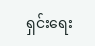ရှင်းရေး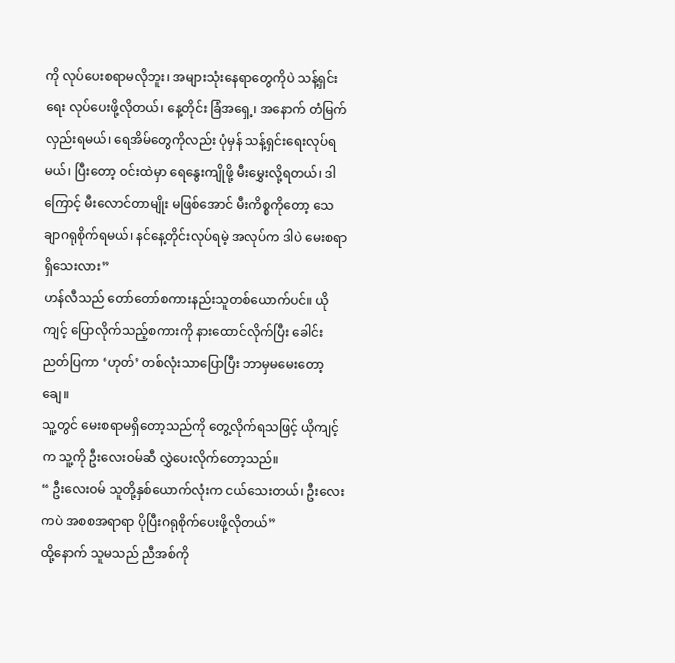ကို လုပ်ပေးစရာမလိုဘူး၊ အများသုံးနေရာတွေကိုပဲ သန့်ရှင်းရေး လုပ်ပေးဖို့လိုတယ်၊ နေ့တိုင်း ခြံအရှေ့၊ အနောက် တံမြက်လှည်းရမယ်၊ ရေအိမ်တွေကိုလည်း ပုံမှန် သန့်ရှင်းရေးလုပ်ရမယ်၊ ပြီးတော့ ဝင်းထဲမှာ ရေနွေးကျိုဖို့ မီးမွှေးလို့ရတယ်၊ ဒါကြောင့် မီးလောင်တာမျိုး မဖြစ်အောင် မီးကိစ္စကိုတော့ သေချာဂရုစိုက်ရမယ်၊ နင်နေ့တိုင်းလုပ်ရမဲ့ အလုပ်က ဒါပဲ မေးစရာရှိသေးလား”
ဟန်လီသည် တော်တော်စကားနည်းသူတစ်ယောက်ပင်။ ယိုကျင့် ပြောလိုက်သည့်စကားကို နားထောင်လိုက်ပြီး ခေါင်းညတ်ပြကာ ‘ဟုတ်’ တစ်လုံးသာပြောပြီး ဘာမှမမေးတော့ချေ။
သူ့တွင် မေးစရာမရှိတော့သည်ကို တွေ့လိုက်ရသဖြင့် ယိုကျင့်က သူ့ကို ဦးလေးဝမ်ဆီ လွှဲပေးလိုက်တော့သည်။
“ ဦးလေးဝမ် သူတို့နှစ်ယောက်လုံးက ငယ်သေးတယ်၊ ဦးလေးကပဲ အစစအရာရာ ပိုပြီးဂရုစိုက်ပေးဖို့လိုတယ်”
ထို့နောက် သူမသည် ညီအစ်ကို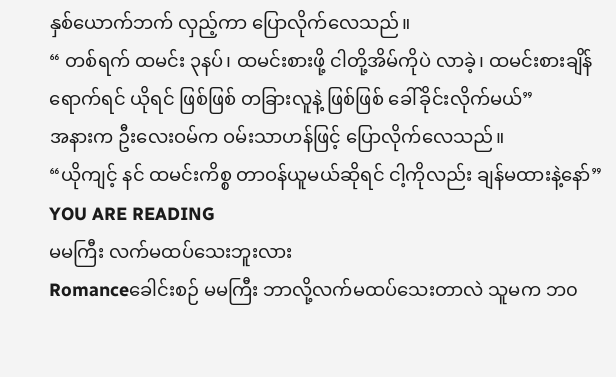နှစ်ယောက်ဘက် လှည့်ကာ ပြောလိုက်လေသည်။
“ တစ်ရက် ထမင်း ၃နပ်၊ ထမင်းစားဖို့ ငါတို့အိမ်ကိုပဲ လာခဲ့၊ ထမင်းစားချိန်ရောက်ရင် ယိုရင် ဖြစ်ဖြစ် တခြားလူနဲ့ ဖြစ်ဖြစ် ခေါ်ခိုင်းလိုက်မယ်”
အနားက ဦးလေးဝမ်က ဝမ်းသာဟန်ဖြင့် ပြောလိုက်လေသည်။
“ယိုကျင့် နင် ထမင်းကိစ္စ တာဝန်ယူမယ်ဆိုရင် ငါ့ကိုလည်း ချန်မထားနဲ့နော်”
YOU ARE READING
မမကြီး လက်မထပ်သေးဘူးလား
Romanceခေါင်းစဉ် မမကြီး ဘာလို့လက်မထပ်သေးတာလဲ သူမက ဘ၀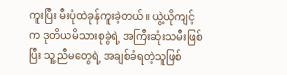ကူးပြီး မီးပုံထဲခုန်ကူးခဲ့တယ်။ ယွဲ့ယိုကျင့်က ဒုတိယမိသားစုခွဲရဲ့ အကြီးဆုံးသမီးဖြစ်ပြီး သူ့ညီမတွေရဲ့ အချစ်ခံရတဲ့သူဖြစ်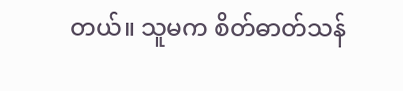တယ်။ သူမက စိတ်ဓာတ်သန်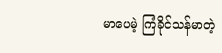မာပေမဲ့ ကြံခိုင်သန်မာတဲ့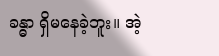ခန္ဓာ ရှိမနေခဲ့ဘူး။ အဲ့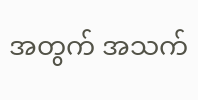အတွက် အသက်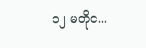၁၂ မတိုင...